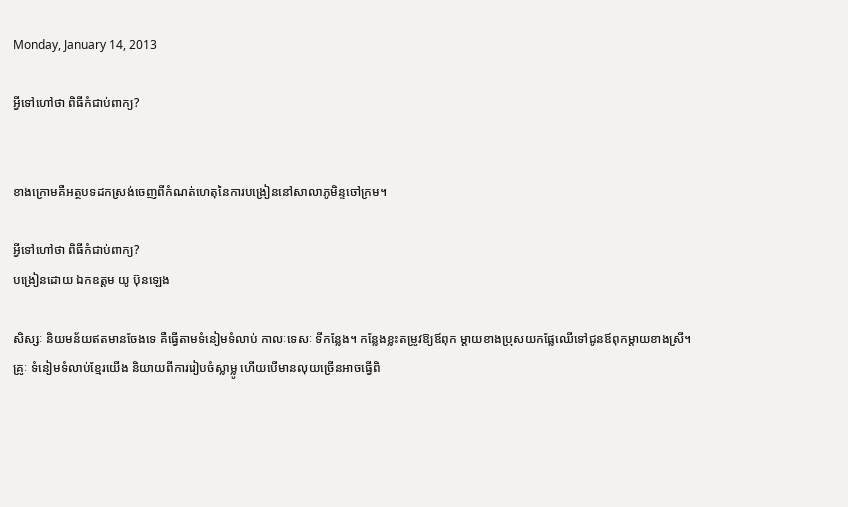Monday, January 14, 2013

អ្វីទៅហៅថា ពិធីកំជាប់ពាក្យ?


ខាងក្រោមគឺអត្ថបទដកស្រង់ចេញពីកំណត់ហេតុនៃការបង្រៀននៅសាលាភូមិន្ទចៅក្រម។

អ្វីទៅហៅថា ពិធីកំជាប់ពាក្យ?
បង្រៀនដោយ ឯកឧត្តម យូ ប៊ុនឡេង

សិស្សៈ និយមន័យឥតមានចែងទេ គឺធ្វើតាមទំនៀមទំលាប់ កាលៈទេសៈ ទីកន្លែង។ កន្លែងខ្លះតម្រូវឱ្យឪពុក ម្ដាយខាងប្រុសយកផ្លែឈើទៅជូនឪពុកម្ដាយខាងស្រី។
គ្រូៈ ទំនៀមទំលាប់ខ្មែរយើង និយាយពីការរៀបចំស្លាម្លូ ហើយបើមានលុយច្រើនអាចធ្វើពិ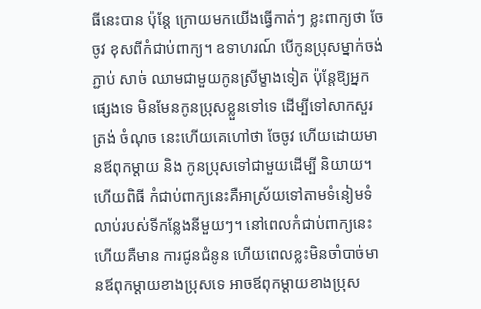ធីនេះបាន ប៉ុន្ដែ ក្រោយមកយើងធ្វើកាត់ៗ ខ្លះពាក្យថា ចែចូវ ខុសពីកំជាប់ពាក្យ។ ឧទាហរណ៍ បើកូនប្រុសម្នាក់ចង់ភ្ជាប់ សាច់ ឈាមជាមួយកូនស្រីម្ខាងទៀត ប៉ុន្ដែឱ្យអ្នកផ្សេងទេ មិនមែនកូនប្រុសខ្លួនទៅទេ ដើម្បីទៅសាកសួរត្រង់ ចំណុច នេះហើយគេហៅថា ចែចូវ ហើយដោយមានឪពុកម្ដាយ និង កូនប្រុសទៅជាមួយដើម្បី និយាយ។ ហើយពិធី កំជាប់ពាក្យនេះគឺអាស្រ័យទៅតាមទំនៀមទំលាប់របស់ទីកន្លែងនីមួយៗ។ នៅពេលកំជាប់ពាក្យនេះ ហើយគឺមាន ការជូនជំនូន ហើយពេលខ្លះមិនចាំបាច់មានឪពុកម្ដាយខាងប្រុសទេ អាចឪពុកម្ដាយខាងប្រុស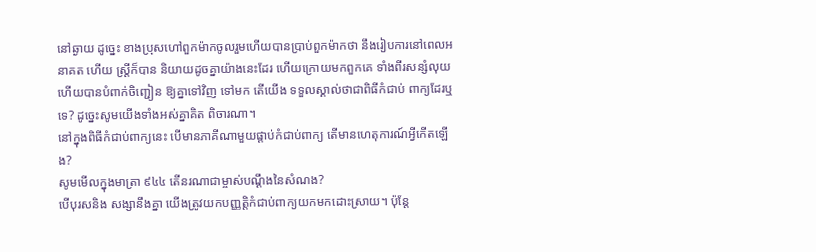នៅឆ្ងាយ ដូច្នេះ ខាងប្រុសហៅពួកម៉ាកចូលរួមហើយបានប្រាប់ពួកម៉ាកថា នឹងរៀបការនៅពេលអនាគត ហើយ ស្ដ្រីក៏បាន និយាយដូចគ្នាយ៉ាងនេះដែរ ហើយក្រោយមកពួកគេ ទាំងពីរសន្សំលុយ ហើយបានបំពាក់ចិញ្ជៀន ឱ្យគ្នាទៅវិញ ទៅមក តើយើង ទទួលស្គាល់ថាជាពិធីកំជាប់ ពាក្យដែរឬទេ? ដូច្នេះសូមយើងទាំងអស់គ្នាគិត ពិចារណា។
នៅក្នុងពិធីកំជាប់ពាក្យនេះ បើមានភាគីណាមួយផ្ដាប់កំជាប់ពាក្យ តើមានហេតុការណ៍អ្វីកើតឡើង?
សូមមើលក្នុងមាត្រា ៩៤៤ តើនរណាជាម្ចាស់បណ្ដឹងនៃសំណង?
បើបុរសនិង សង្សានឹងគ្នា យើងត្រូវយកបញ្ញត្ដិកំជាប់ពាក្យយកមកដោះស្រាយ។ ប៉ុន្ដែ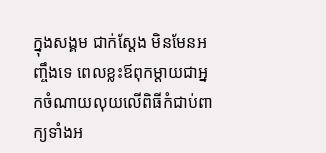ក្នុងសង្គម ជាក់ស្ដែង មិនមែនអញ្ចឹងទេ ពេលខ្លះឪពុកម្ដាយជាអ្នកចំណាយលុយលើពិធីកំជាប់ពាក្យទាំងអ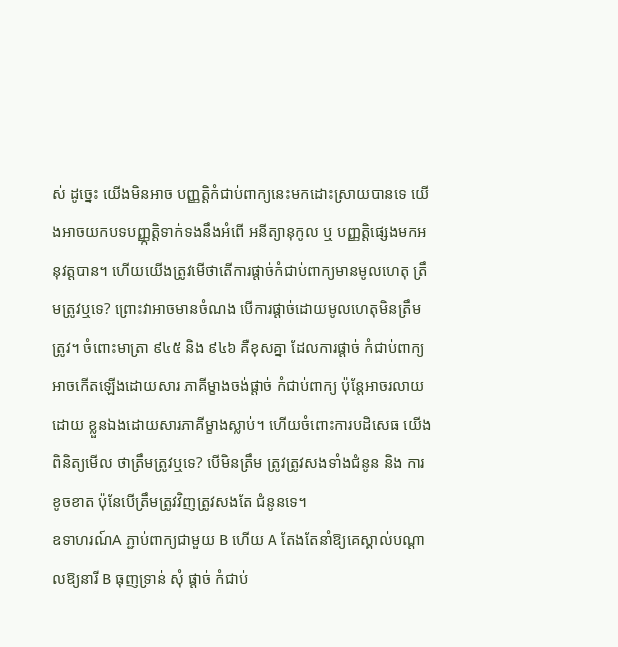ស់ ដូច្នេះ យើងមិនអាច បញ្ញត្ដិកំជាប់ពាក្យនេះមកដោះស្រាយបានទេ យើងអាចយកបទបញ្ញ្កត្ដិទាក់ទងនឹងអំពើ អនីត្យានុកូល ឬ បញ្ញត្ដិផ្សេងមកអនុវត្ដបាន។ ហើយយើងត្រូវមើថាតើការផ្ដាច់កំជាប់ពាក្យមានមូលហេតុ ត្រឹមត្រូវឬទេ? ព្រោះវាអាចមានចំណង បើការផ្ដាច់ដោយមូលហេតុមិនត្រឹមត្រូវ។ ចំពោះមាត្រា ៩៤៥ និង ៩៤៦ គឺខុសគ្នា ដែលការផ្ដាច់ កំជាប់ពាក្យអាចកើតឡើងដោយសារ ភាគីម្ខាងចង់ផ្ដាច់ កំជាប់ពាក្យ ប៉ុន្ដែអាចរលាយដោយ ខ្លួនឯងដោយសារភាគីម្ខាងស្លាប់។ ហើយចំពោះការបដិសេធ យើងពិនិត្យមើល ថាត្រឹមត្រូវឬទេ? បើមិនត្រឹម ត្រូវត្រូវសងទាំងជំនូន និង ការខូចខាត ប៉ុនែបើត្រឹមត្រូវវិញត្រូវសងតែ ជំនូនទេ។
ឧទាហរណ៍A ភ្ជាប់ពាក្យជាមួយ B ហើយ A តែងតែនាំឱ្យគេស្គាល់បណ្ដាលឱ្យនារី B ធុញទ្រាន់ សុំ ផ្ដាច់ កំជាប់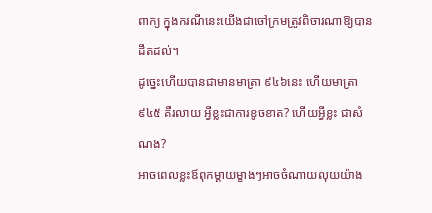ពាក្យ ក្នុងករណីនេះយើងជាចៅក្រមត្រូវពិចារណាឱ្យបានដឹតដល់។
ដូច្នេះហើយបានជាមានមាត្រា ៩៤៦នេះ ហើយមាត្រា ៩៤៥ គឺរលាយ អ្វីខ្លះជាការខូចខាត? ហើយអ្វីខ្លះ ជាសំណង?
អាចពេលខ្លះឪពុកម្ដាយម្ខាងៗអាចចំណាយលុយយ៉ាង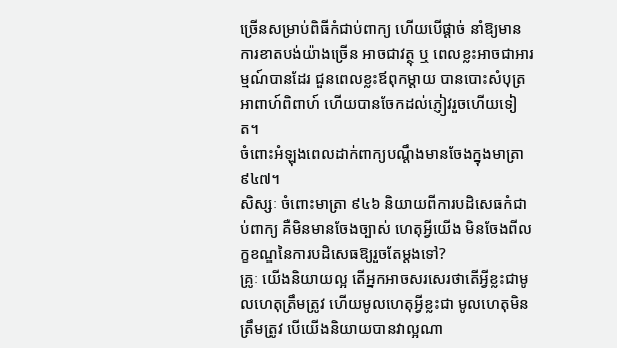ច្រើនសម្រាប់ពិធីកំជាប់ពាក្យ ហើយបើផ្ដាច់ នាំឱ្យមានការខាតបង់យ៉ាងច្រើន អាចជាវត្ថុ ឬ ពេលខ្លះអាចជាអារម្មណ៍បានដែរ ជួនពេលខ្លះឪពុកម្ដាយ បានបោះសំបុត្រអាពាហ៍ពិពាហ៍ ហើយបានចែកដល់ភ្ញៀវរួចហើយទៀត។
ចំពោះអំឡុងពេលដាក់ពាក្យបណ្ដឹងមានចែងក្នុងមាត្រា ៩៤៧។
សិស្សៈ ចំពោះមាត្រា ៩៤៦ និយាយពីការបដិសេធកំជាប់ពាក្យ គឺមិនមានចែងច្បាស់ ហេតុអ្វីយើង មិនចែងពីលក្ខខណ្ឌនៃការបដិសេធឱ្យរួចតែម្ដងទៅ?
គ្រូៈ យើងនិយាយល្អ តើអ្នកអាចសរសេរថាតើអ្វីខ្លះជាមូលហេតុត្រឹមត្រូវ ហើយមូលហេតុអ្វីខ្លះជា មូលហេតុមិនត្រឹមត្រូវ បើយើងនិយាយបានវាល្អណា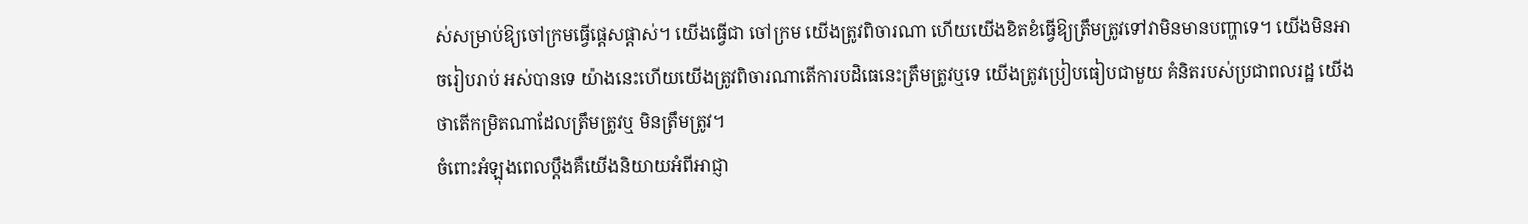ស់សម្រាប់ឱ្យចៅក្រមធ្វើផ្ដេសផ្ដាស់។ យើងធ្វើជា ចៅក្រម យើងត្រូវពិចារណា ហើយយើងខិតខំធ្វើឱ្យត្រឹមត្រូវទៅវាមិនមានបញ្ហាទេ។ យើងមិនអាចរៀបរាប់ អស់បានទេ យ៉ាងនេះហើយយើងត្រូវពិចារណាតើការបដិធេនេះត្រឹមត្រូវឬទេ យើងត្រូវប្រៀបធៀបជាមួយ គំនិតរបស់ប្រជាពលរដ្ឋ យើងថាតើកម្រិតណាដែលត្រឹមត្រូវឬ មិនត្រឹមត្រូវ។
ចំពោះអំឡុងពេលប្ដឹងគឺយើងនិយាយអំពីអាជ្ញា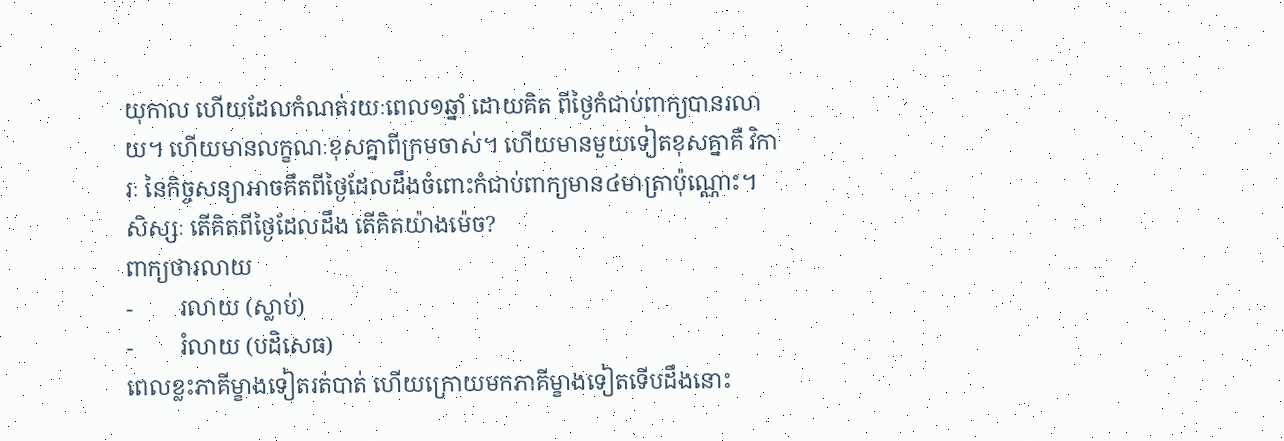យុកាល ហើយដែលកំណត់រយៈពេល១ឆ្នាំ ដោយគិត ពីថ្ងៃកំជាប់ពាក្យបានរលាយ។ ហើយមានលក្ខណៈខុសគ្នាពីក្រមចាស់។ ហើយមានមួយទៀតខុសគ្នាគឺ វិការៈ នៃកិច្ចសន្យាអាចគឹតពីថ្ងៃដែលដឹងចំពោះកំជាប់ពាក្យមាន៤មាត្រាប៉ុណ្ណោះ។
សិស្សៈ តើគិតពីថ្ងៃដែលដឹង តើគិតយ៉ាងម៉េច?
ពាក្យថារលាយ
-        រលាយ (ស្លាប់)
-        រំលាយ (បដិសេធ)
ពេលខ្លះភាគីម្ខាងទៀតរត់បាត់ ហើយក្រោយមកភាគីម្ខាងទៀតទើបដឹងនោះ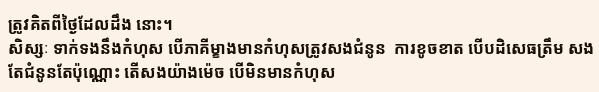ត្រូវគិតពីថ្ងៃដែលដឹង នោះ។
សិស្សៈ ទាក់ទងនឹងកំហុស បើភាគីម្ខាងមានកំហុសត្រូវសងជំនូន  ការខូចខាត បើបដិសេធត្រឹម សងតែជំនូនតែប៉ុណ្ណោះ តើសងយ៉ាងម៉េច បើមិនមានកំហុស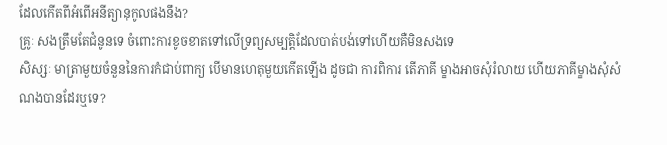ដែលកើតពីអំពើអនីត្យានុកូលផងនឹង?
គ្រូៈ សងត្រឹមតែជំនូនទេ ចំពោះការខូចខាតទៅលើទ្រព្យសម្បត្ដិដែលបាត់បង់ទៅហើយគឺមិនសងទេ
សិស្សៈ មាត្រាមួយចំនួននៃការកំជាប់ពាក្យ បើមានហេតុមួយកើតឡើង ដូចជា ការពិការ តើភាគី ម្ខាងអាចសុំរំលាយ ហើយភាគីម្ខាងសុំសំណងបានដែរឬទេ?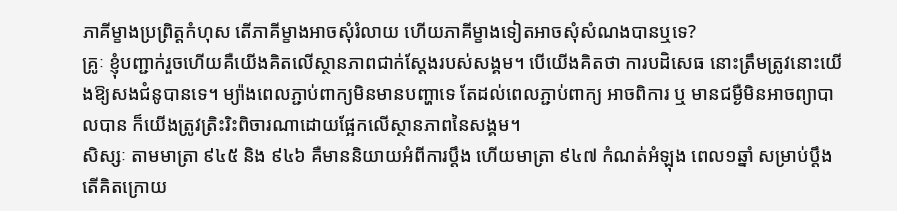ភាគីម្ខាងប្រព្រិត្ដកំហុស តើភាគីម្ខាងអាចសុំរំលាយ ហើយភាគីម្ខាងទៀតអាចសុំសំណងបានឬទេ?
គ្រូៈ ខ្ញុំបញ្ជាក់រួចហើយគឺយើងគិតលើស្ថានភាពជាក់ស្ដែងរបស់សង្គម។ បើយើងគិតថា ការបដិសេធ នោះត្រឹមត្រូវនោះយើងឱ្យសងជំនូបានទេ។ ម្យ៉ាងពេលភ្ជាប់ពាក្យមិនមានបញ្ហាទេ តែដល់ពេលភ្ជាប់ពាក្យ អាចពិការ ឬ មានជម្ងឺមិនអាចព្យាបាលបាន ក៏យើងត្រូវត្រិះរិះពិចារណាដោយផ្អែកលើស្ថានភាពនៃសង្គម។
សិស្សៈ តាមមាត្រា ៩៤៥ និង ៩៤៦ គឺមាននិយាយអំពីការប្ដឹង ហើយមាត្រា ៩៤៧ កំណត់អំឡុង ពេល១ឆ្នាំ សម្រាប់ប្ដឹង តើគិតក្រោយ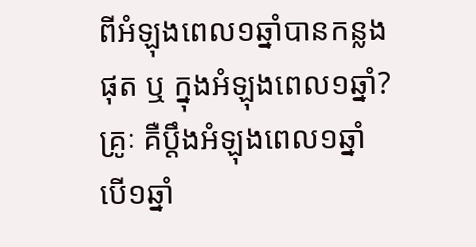ពីអំឡុងពេល១ឆ្នាំបានកន្លងផុត ឬ ក្នុងអំឡុងពេល១ឆ្នាំ?
គ្រូៈ គឺប្ដឹងអំឡុងពេល១ឆ្នាំ បើ១ឆ្នាំ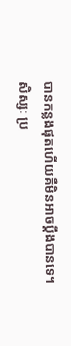បានកន្លងផុតហើយគឺមិនអាចប្ដឹងបានទេ។
សិស្សៈ ប្រ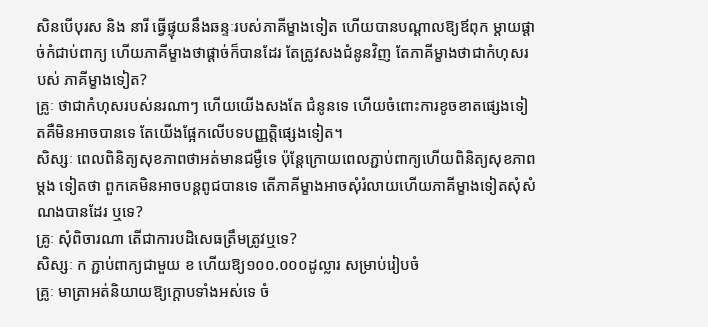សិនបើបុរស និង នារី ធ្វើផ្ទុយនឹងឆន្ទៈរបស់ភាគីម្ខាងទៀត ហើយបានបណ្ដាលឱ្យឪពុក ម្ដាយផ្ដាច់កំជាប់ពាក្យ ហើយភាគីម្ខាងថាផ្ដាច់ក៏បានដែរ តែត្រូវសងជំនូនវិញ តែភាគីម្ខាងថាជាកំហុសរបស់ ភាគីម្ខាងទៀត?
គ្រូៈ ថាជាកំហុសរបស់នរណាៗ ហើយយើងសងតែ ជំនូនទេ ហើយចំពោះការខូចខាតផ្សេងទៀតគឺមិនអាចបានទេ តែយើងផ្អែកលើបទបញ្ញត្ដិផ្សេងទៀត។
សិស្សៈ ពេលពិនិត្យសុខភាពថាអត់មានជម្ងឺទេ ប៉ុន្ដែក្រោយពេលភ្ជាប់ពាក្យហើយពិនិត្យសុខភាពម្ដង ទៀតថា ពួកគេមិនអាចបន្ដពូជបានទេ តើភាគីម្ខាងអាចសុំរំលាយហើយភាគីម្ខាងទៀតសុំសំណងបានដែរ ឬទេ?
គ្រូៈ សុំពិចារណា តើជាការបដិសេធត្រឹមត្រូវឬទេ?
សិស្សៈ ក ភ្ជាប់ពាក្យជាមួយ ខ ហើយឱ្យ១០០.០០០ដូល្លារ សម្រាប់រៀបចំ
គ្រូៈ មាត្រាអត់និយាយឱ្យក្ដោបទាំងអស់ទេ ចំ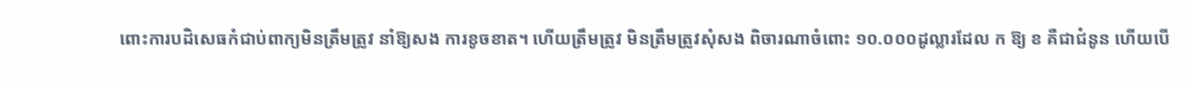ពោះការបដិសេធកំជាប់ពាក្យមិនត្រឹមត្រូវ នាំឱ្យសង ការខូចខាត។ ហើយត្រឹមត្រូវ មិនត្រឹមត្រូវសុំសង ពិចារណាចំពោះ ១០.០០០ដូល្លារដែល ក ឱ្យ ខ គឺជាជំនូន ហើយបើ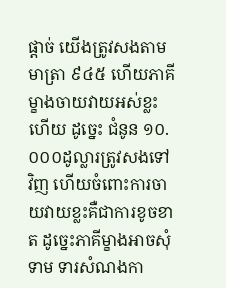ផ្ដាច់ យើងត្រូវសងតាមមាត្រា ៩៤៥ ហើយភាគីម្ខាងចាយវាយអស់ខ្លះហើយ ដូច្នេះ ជំនូន ១០.០០០ដូល្លារត្រូវសងទៅវិញ ហើយចំពោះការចាយវាយខ្លះគឺជាការខូចខាត ដូច្នេះភាគីម្ខាងអាចសុំទាម ទារសំណងកា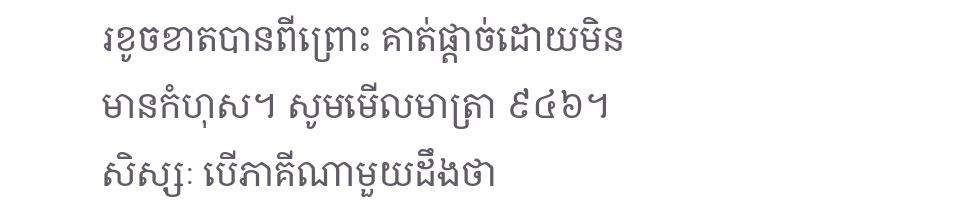រខូចខាតបានពីព្រោះ គាត់ផ្ដាច់ដោយមិនមានកំហុស។ សូមមើលមាត្រា ៩៤៦។
សិស្សៈ បើភាគីណាមួយដឹងថា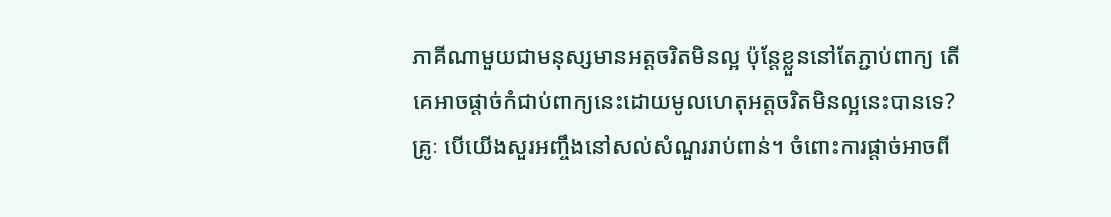ភាគីណាមួយជាមនុស្សមានអត្ដចរិតមិនល្អ ប៉ុន្ដែខ្លួននៅតែភ្ជាប់ពាក្យ តើគេអាចផ្ដាច់កំជាប់ពាក្យនេះដោយមូលហេតុអត្ដចរិតមិនល្អនេះបានទេ?
គ្រូៈ បើយើងសួរអញ្ចឹងនៅសល់សំណួររាប់ពាន់។ ចំពោះការផ្ដាច់អាចពី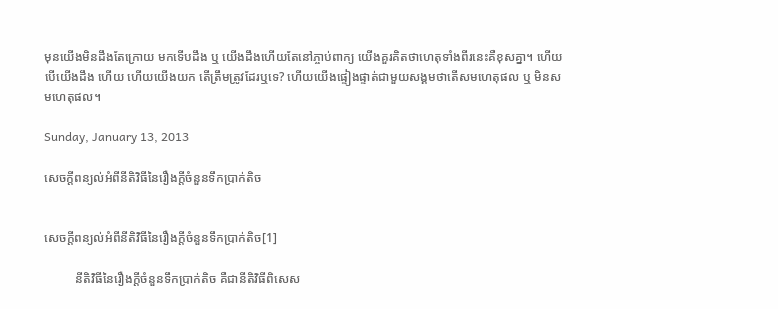មុនយើងមិនដឹងតែក្រោយ មកទើបដឹង ឬ យើងដឹងហើយតែនៅភ្ចាប់ពាក្យ យើងគួរគិតថាហេតុទាំងពីរនេះគឺខុសគ្នា។ ហើយបើយើងដឹង ហើយ ហើយយើងយក តើត្រឹមត្រូវដែរឬទេ? ហើយយើងផ្ទៀងផ្ទាត់ជាមួយសង្គមថាតើសមហេតុផល ឬ មិនសមហេតុផល។

Sunday, January 13, 2013

សេចក្ដីពន្យល់អំពីនីតិវិធីនៃរឿងក្ដីចំនួនទឹកប្រាក់តិច


សេចក្ដីពន្យល់អំពីនីតិវិធីនៃរឿងក្ដីចំនួនទឹកប្រាក់តិច[1]

          នីតិវិធីនៃរឿងក្ដីចំនួនទឹកប្រាក់តិច គឺជានីតិវិធីពិសេស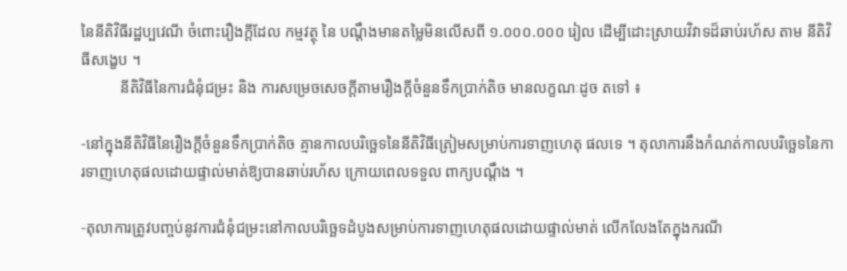នៃនីតិវិធីរដ្ឋប្បវេណី ចំពោះរឿងក្ដីដែល កម្មវត្ថុ នៃ បណ្ដឹងមានតម្លៃមិនលើសពី ១.០០០.០០០ រៀល ដើម្បីដោះស្រាយវិវាទដ៏ឆាប់រហ័ស តាម នីតិវិធីសង្ខេប ។
          នីតិវិធីនៃការជំនុំជម្រះ និង ការសម្រេចសេចក្ដីតាមរឿងក្ដីចំនួនទឹកប្រាក់តិច មានលក្ខណៈដូច តទៅ ៖

-នៅក្នុងនីតិវិធីនៃរឿងក្ដីចំនួនទឹកប្រាក់តិច គ្មានកាលបរិច្ឆេទនៃនីតិវិធីត្រៀមសម្រាប់ការទាញហេតុ ផលទេ ។ តុលាការនឹងកំណត់កាលបរិច្ឆេទនៃការទាញហេតុផលដោយផ្ទាល់មាត់ឱ្យបានឆាប់រហ័ស ក្រោយពេលទទួល ពាក្យបណ្ដឹង ។

-តុលាការត្រូវបញ្ចប់នូវការជំនុំជម្រះនៅកាលបរិច្ឆេទដំបូងសម្រាប់ការទាញហេតុផលដោយផ្ទាល់មាត់ លើកលែងតែក្នុងករណី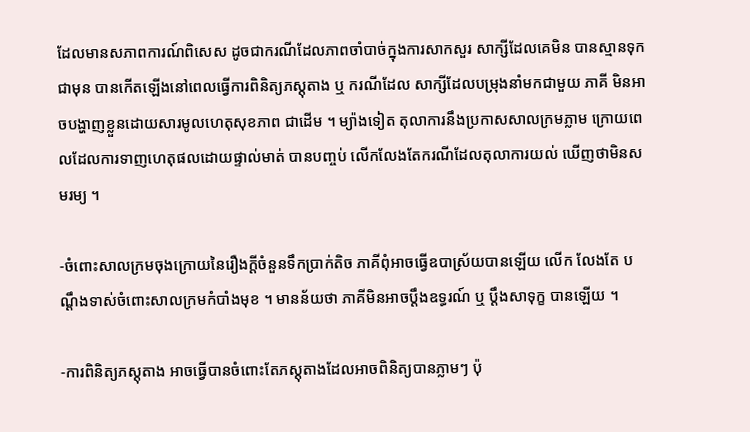ដែលមានសភាពការណ៍ពិសេស ដូចជាករណីដែលភាពចាំបាច់ក្នុងការសាកសួរ សាក្សីដែលគេមិន បានស្មានទុកជាមុន បានកើតឡើងនៅពេលធ្វើការពិនិត្យភស្ដុតាង ឬ ករណីដែល សាក្សីដែលបម្រុងនាំមកជាមួយ ភាគី មិនអាចបង្ហាញខ្លួនដោយសារមូលហេតុសុខភាព ជាដើម ។ ម្យ៉ាងទៀត តុលាការនឹងប្រកាសសាលក្រមភ្លាម ក្រោយពេលដែលការទាញហេតុផលដោយផ្ទាល់មាត់ បានបញ្ចប់ លើកលែងតែករណីដែលតុលាការយល់ ឃើញថាមិនសមរម្យ ។

-ចំពោះសាលក្រមចុងក្រោយនៃរឿងក្ដីចំនួនទឹកប្រាក់តិច ភាគីពុំអាចធ្វើឧបាស្រ័យបានឡើយ លើក លែងតែ បណ្ដឹងទាស់ចំពោះសាលក្រមកំបាំងមុខ ។ មានន័យថា ភាគីមិនអាចប្ដឹងឧទ្ធរណ៍ ឬ ប្ដឹងសាទុក្ខ បានឡើយ ។

-ការពិនិត្យភស្ដុតាង អាចធ្វើបានចំពោះតែភស្ដុតាងដែលអាចពិនិត្យបានភ្លាមៗ ប៉ុ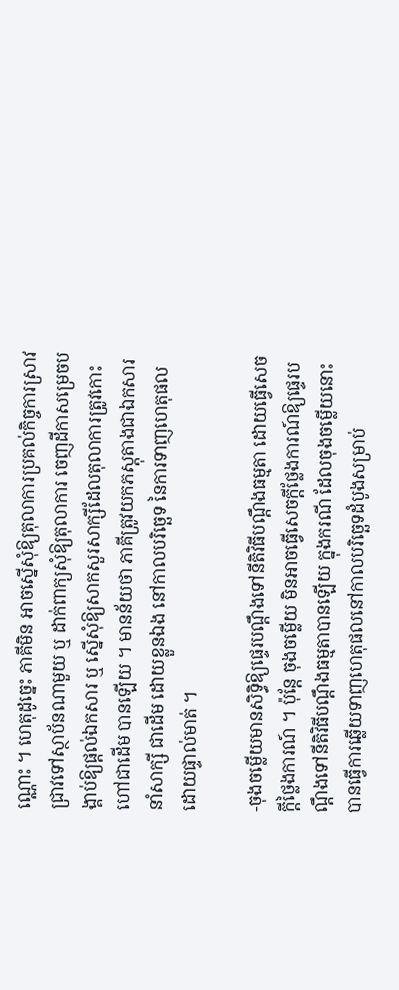ណ្ណោះ ។ ហេតុដូច្នេះ ភាគីមិន អាចស្នើសុំឱ្យតុលាការប្រគល់កិច្ចការស្រាវជ្រាវទៅស្ថាប័នណាមួយ ឬ ដាក់ពាក្យសុំឱ្យតុលាការ ចេញដីកាសម្រេចបង្គាប់ឱ្យផ្ដល់ឯកសារ ឬ ស្នើសុំឱ្យសាកសួរសាក្សីដែលតុលាការត្រូវកោះហៅជាដើម បានឡើយ ។ មានន័យថា ភាគីត្រូវយកភស្ដុតាងជាឯកសារ នាំសាក្សី ជាដើម ដោយខ្លួនឯង នៅកាលបរិច្ឆេទ នៃការទាញហេតុផលដោយផ្ទាល់មាត់ ។

-ចុងចម្លើយមានសិទ្ធិឱ្យផ្ទេរបណ្ដឹងទៅនីតិវិធីបណ្ដឹងធម្មតា ដោយធ្វើសេចក្ដីថ្លៃងការណ៍ ។ ប៉ុន្ដែ ចុងចម្លើយ មិនអាចធ្វើសេចក្ដីថ្លែងការណ៍ឱ្យផ្ទេរបណ្ដឹងទៅនីតិវិធីបណ្ដឹងធម្មតាបានឡើយ ក្នុងករណី ដែលចុងចម្លើយនោះ បានធ្វើការឆ្លើយទាញហេតុផលនៅកាលបរិច្ឆេទដំបូងសម្រាប់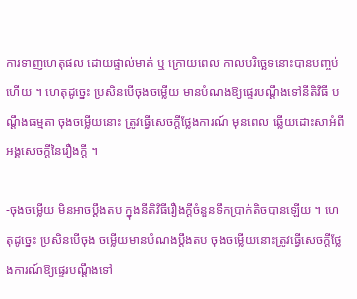ការទាញហេតុផល ដោយផ្ទាល់មាត់ ឬ ក្រោយពេល កាលបរិច្ឆេទនោះបានបញ្ចប់ហើយ ។ ហេតុដូច្នេះ ប្រសិនបើចុងចម្លើយ មានបំណងឱ្យផ្ទេរបណ្ដឹងទៅនីតិវិធី បណ្ដឹងធម្មតា ចុងចម្លើយនោះ ត្រូវធ្វើសេចក្ដីថ្លែងការណ៍ មុនពេល ឆ្លើយដោះសាអំពីអង្គសេចក្ដីនៃរឿងក្ដី ។

-ចុងចម្លើយ មិនអាចប្ដឹងតប ក្នុងនីតិវិធីរឿងក្ដីចំនួនទឹកប្រាក់តិចបានឡើយ ។ ហេតុដូច្នេះ ប្រសិនបើចុង ចម្លើយមានបំណងប្ដឹងតប ចុងចម្លើយនោះត្រូវធ្វើសេចក្ដីថ្លែងការណ៍ឱ្យផ្ទេរបណ្ដឹងទៅ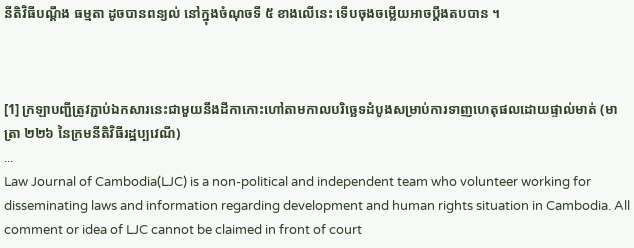នីតិវិធីបណ្ដឹង ធម្មតា ដូចបានពន្យល់ នៅក្នុងចំណុចទី ៥ ខាងលើនេះ ទើបចុងចម្លើយអាចប្ដឹងតបបាន ។



[1] ក្រឡាបញ្ជីត្រូវភ្ជាប់ឯកសារនេះជាមួយនឹងដីកាកោះហៅតាមកាលបរិច្ឆេទដំបូងសម្រាប់ការទាញហេតុផលដោយផ្ទាល់មាត់ (មាត្រា ២២៦ នៃក្រមនីតិវិធីរដ្ឋប្បវេណី)
...
Law Journal of Cambodia(LJC) is a non-political and independent team who volunteer working for disseminating laws and information regarding development and human rights situation in Cambodia. All comment or idea of LJC cannot be claimed in front of court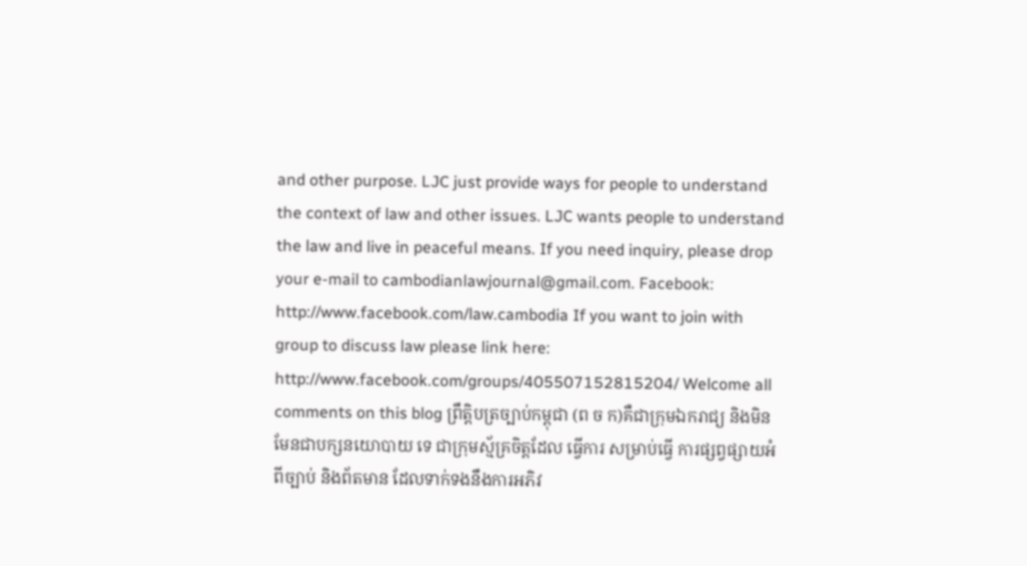and other purpose. LJC just provide ways for people to understand the context of law and other issues. LJC wants people to understand the law and live in peaceful means. If you need inquiry, please drop your e-mail to cambodianlawjournal@gmail.com. Facebook: http://www.facebook.com/law.cambodia If you want to join with group to discuss law please link here: http://www.facebook.com/groups/405507152815204/ Welcome all comments on this blog ព្រឹតិ្តបត្រច្បាប់កម្ពុជា (ព ច ក)គឺជាក្រុមឯករាជ្យ និងមិនមែនជាបក្សនយោបាយ ទេ ជាក្រុមស្ម័គ្រចិត្តដែល ធ្វើការ សម្រាប់ធ្វើ ការផ្សព្វផ្សាយអំពីច្បាប់ និងព័តមាន ដែលទាក់ទងនឹងការអភិវ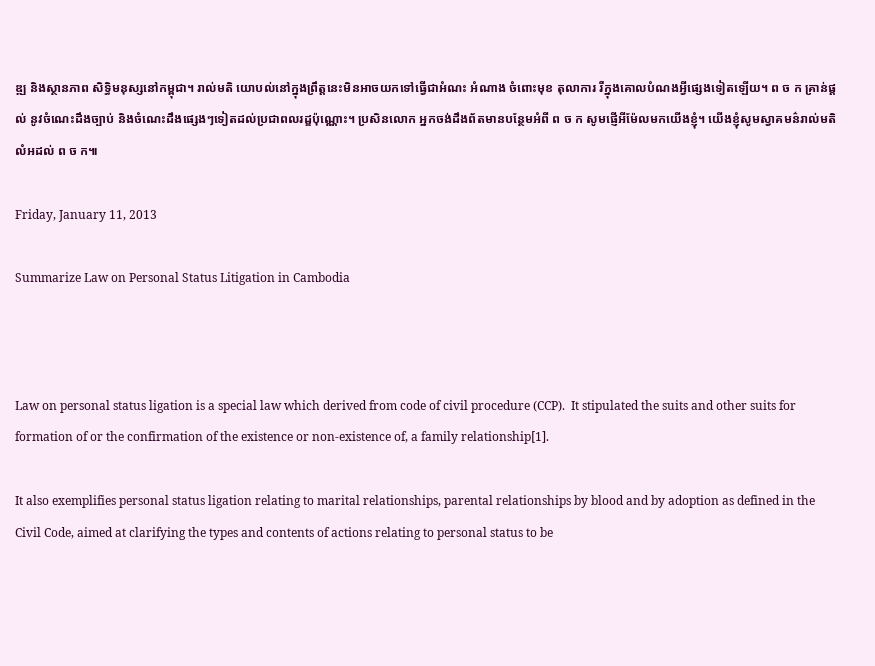ឌ្ឍ និងស្ថានភាព សិទ្ធិមនុស្សនៅកម្ពុជា។ រាល់មតិ យោបល់នៅក្នុងព្រឹត្តនេះមិនអាចយកទៅធើ្វជាអំណះ អំណាង ចំពោះមុខ តុលាការ រឺក្នុងគោលបំណងអ្វីផ្សេងទៀតឡើយ។ ព ច ក គ្រាន់ផ្តល់ នូវចំណេះដឹងច្បាប់ និងចំណេះដឹងផ្សេងៗទៀតដល់ប្រជាពលរដ្ឌប៉ុណ្ណោះ។ ប្រសិនលោក អ្នកចង់ដឹងព័តមានបន្ថែមអំពី ព ច ក សូមផ្ញើអីម៉ែលមកយើងខ្ញុំ។ យើងខ្ញុំសូមស្វាគមន៌រាល់មតិលំអដល់ ព ច ក៕

Friday, January 11, 2013

Summarize Law on Personal Status Litigation in Cambodia



Law on personal status ligation is a special law which derived from code of civil procedure (CCP).  It stipulated the suits and other suits for formation of or the confirmation of the existence or non-existence of, a family relationship[1].

It also exemplifies personal status ligation relating to marital relationships, parental relationships by blood and by adoption as defined in the Civil Code, aimed at clarifying the types and contents of actions relating to personal status to be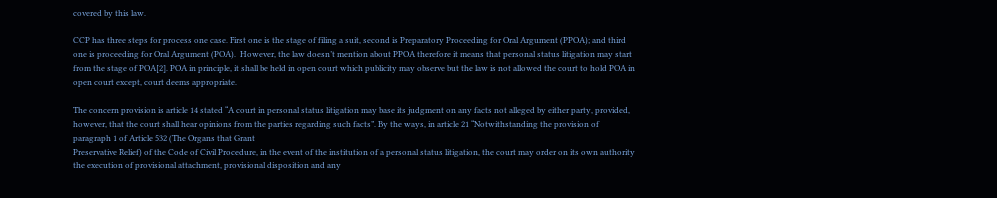covered by this law.

CCP has three steps for process one case. First one is the stage of filing a suit, second is Preparatory Proceeding for Oral Argument (PPOA); and third one is proceeding for Oral Argument (POA).  However, the law doesn’t mention about PPOA therefore it means that personal status litigation may start from the stage of POA[2]. POA in principle, it shall be held in open court which publicity may observe but the law is not allowed the court to hold POA in open court except, court deems appropriate.

The concern provision is article 14 stated “A court in personal status litigation may base its judgment on any facts not alleged by either party, provided, however, that the court shall hear opinions from the parties regarding such facts”. By the ways, in article 21 “Notwithstanding the provision of paragraph 1 of Article 532 (The Organs that Grant
Preservative Relief) of the Code of Civil Procedure, in the event of the institution of a personal status litigation, the court may order on its own authority the execution of provisional attachment, provisional disposition and any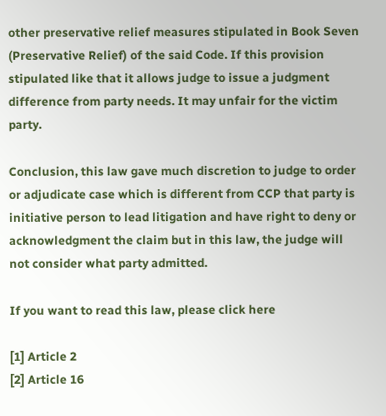other preservative relief measures stipulated in Book Seven (Preservative Relief) of the said Code. If this provision stipulated like that it allows judge to issue a judgment difference from party needs. It may unfair for the victim party.

Conclusion, this law gave much discretion to judge to order or adjudicate case which is different from CCP that party is initiative person to lead litigation and have right to deny or acknowledgment the claim but in this law, the judge will not consider what party admitted.

If you want to read this law, please click here

[1] Article 2
[2] Article 16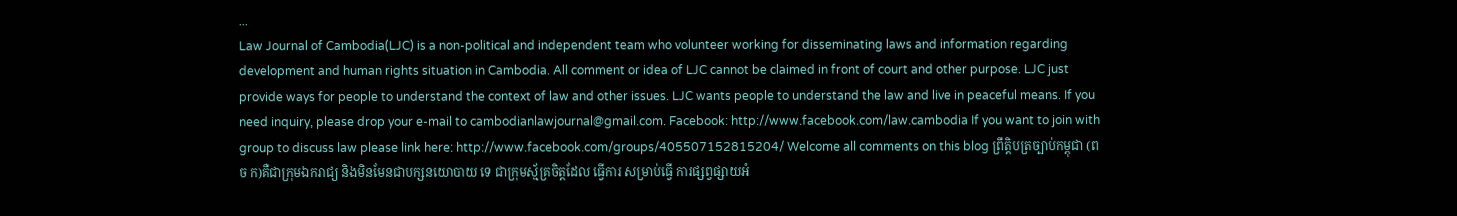...
Law Journal of Cambodia(LJC) is a non-political and independent team who volunteer working for disseminating laws and information regarding development and human rights situation in Cambodia. All comment or idea of LJC cannot be claimed in front of court and other purpose. LJC just provide ways for people to understand the context of law and other issues. LJC wants people to understand the law and live in peaceful means. If you need inquiry, please drop your e-mail to cambodianlawjournal@gmail.com. Facebook: http://www.facebook.com/law.cambodia If you want to join with group to discuss law please link here: http://www.facebook.com/groups/405507152815204/ Welcome all comments on this blog ព្រឹតិ្តបត្រច្បាប់កម្ពុជា (ព ច ក)គឺជាក្រុមឯករាជ្យ និងមិនមែនជាបក្សនយោបាយ ទេ ជាក្រុមស្ម័គ្រចិត្តដែល ធ្វើការ សម្រាប់ធ្វើ ការផ្សព្វផ្សាយអំ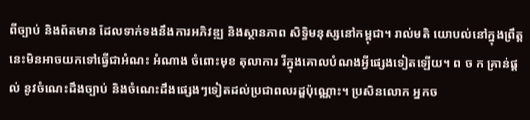ពីច្បាប់ និងព័តមាន ដែលទាក់ទងនឹងការអភិវឌ្ឍ និងស្ថានភាព សិទ្ធិមនុស្សនៅកម្ពុជា។ រាល់មតិ យោបល់នៅក្នុងព្រឹត្តនេះមិនអាចយកទៅធើ្វជាអំណះ អំណាង ចំពោះមុខ តុលាការ រឺក្នុងគោលបំណងអ្វីផ្សេងទៀតឡើយ។ ព ច ក គ្រាន់ផ្តល់ នូវចំណេះដឹងច្បាប់ និងចំណេះដឹងផ្សេងៗទៀតដល់ប្រជាពលរដ្ឌប៉ុណ្ណោះ។ ប្រសិនលោក អ្នកច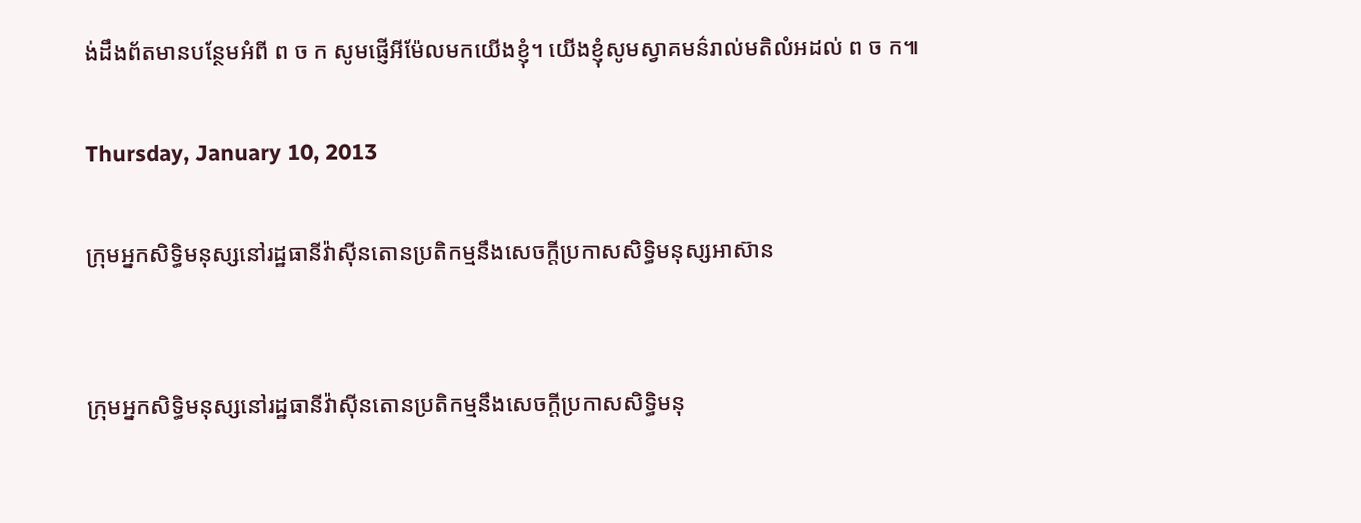ង់ដឹងព័តមានបន្ថែមអំពី ព ច ក សូមផ្ញើអីម៉ែលមកយើងខ្ញុំ។ យើងខ្ញុំសូមស្វាគមន៌រាល់មតិលំអដល់ ព ច ក៕

Thursday, January 10, 2013

ក្រុមអ្នកសិទ្ធិមនុស្សនៅរដ្ឋធានីវ៉ាស៊ីនតោនប្រតិកម្មនឹងសេចក្តីប្រកាសសិទ្ធិមនុស្សអាស៊ាន


ក្រុមអ្នកសិទ្ធិមនុស្សនៅរដ្ឋធានីវ៉ាស៊ីនតោនប្រតិកម្មនឹងសេចក្តីប្រកាសសិទ្ធិមនុ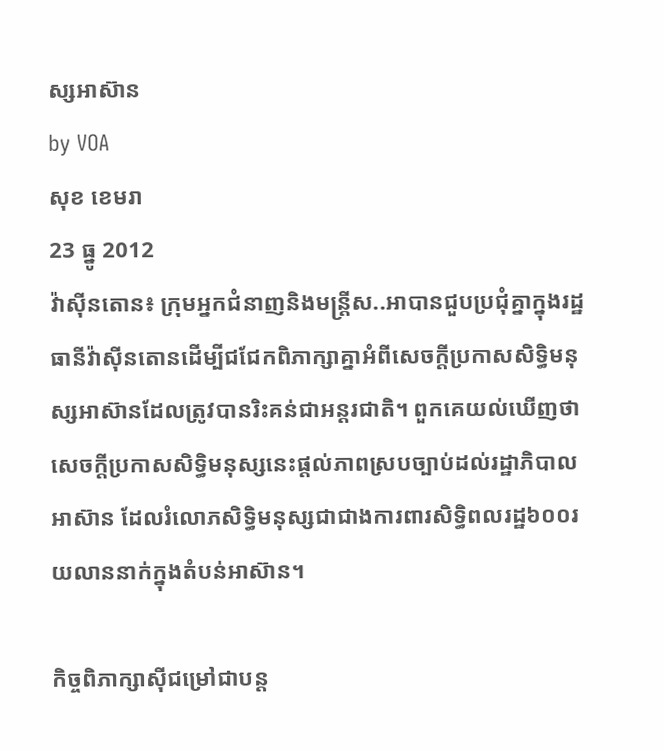ស្សអាស៊ាន
by VOA
សុខ ខេមរា
23 ធ្នូ 2012
វ៉ាស៊ីនតោន៖ ក្រុមអ្នកជំនាញនិងមន្ត្រីស..អាបានជួបប្រជុំគ្នាក្នុងរដ្ឋធានីវ៉ាស៊ីនតោនដើម្បីជជែកពិភាក្សាគ្នាអំពីសេចក្តីប្រកាសសិទ្ធិមនុស្សអាស៊ានដែលត្រូវបានរិះគន់ជាអន្តរជាតិ។ ពួកគេយល់ឃើញថាសេចក្តីប្រកាសសិទ្ធិមនុស្សនេះផ្តល់ភាពស្របច្បាប់ដល់រដ្ឋាភិបាលអាស៊ាន ដែលរំលោភសិទ្ធិមនុស្សជាជាងការពារសិទ្ធិពលរដ្ឋ៦០០រយលាននាក់ក្នុងតំបន់អាស៊ាន។

កិច្ចពិភាក្សាស៊ីជម្រៅជាបន្ត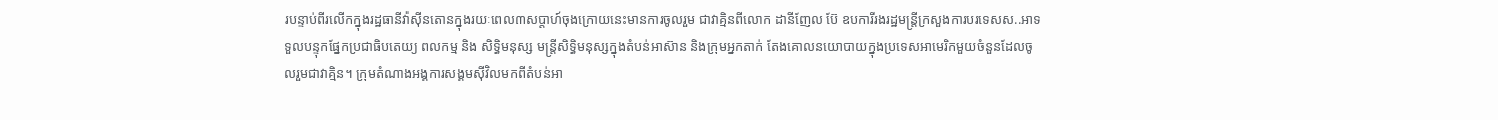របន្ទាប់ពីរលើកក្នុងរដ្ឋធានីវ៉ាស៊ីនតោនក្នុងរយៈពេល៣សប្តាហ៍ចុងក្រោយនេះមានការចូលរួម ជាវាគ្មិនពីលោក ដានីញែល ប៊ែ ឧបការីរងរដ្ឋមន្ត្រីក្រសួងការបរទេសស..អាទទួលបន្ទុកផ្នែកប្រជាធិបតេយ្យ ពលកម្ម និង សិទ្ធិមនុស្ស មន្ត្រីសិទ្ធិមនុស្សក្នុងតំបន់អាស៊ាន និងក្រុមអ្នកតាក់ តែងគោលនយោបាយក្នុងប្រទេសអាមេរិកមួយចំនួនដែលចូលរួមជាវាគ្មិន។ ក្រុមតំណាងអង្គការសង្គមស៊ីវិលមកពីតំបន់អា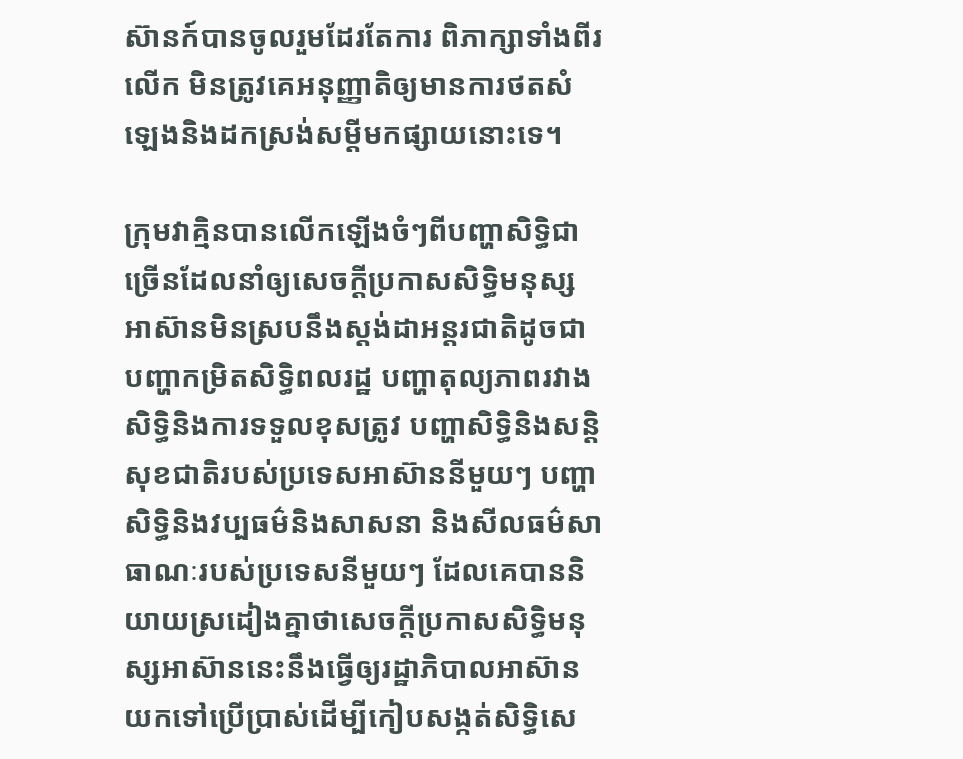ស៊ានក៍បានចូលរួមដែរតែការ ពិភាក្សាទាំងពីរលើក មិនត្រូវគេអនុញ្ញាតិឲ្យមានការថតសំឡេងនិងដកស្រង់សម្តីមកផ្សាយនោះទេ។

ក្រុមវាគ្មិនបានលើកឡើងចំៗពីបញ្ហាសិទ្ធិជាច្រើនដែលនាំឲ្យសេចក្តីប្រកាសសិទ្ធិមនុស្សអាស៊ានមិនស្របនឹងស្តង់ដាអន្តរជាតិដូចជាបញ្ហាកម្រិតសិទ្ធិពលរដ្ឋ បញ្ហាតុល្យភាពរវាងសិទ្ធិនិងការទទួលខុសត្រូវ បញ្ហាសិទ្ធិនិងសន្តិសុខជាតិរបស់ប្រទេសអាស៊ាននីមួយៗ បញ្ហាសិទ្ធិនិងវប្បធម៌និងសាសនា និងសីលធម៌សាធាណៈរបស់ប្រទេសនីមួយៗ ដែលគេបាននិយាយស្រដៀងគ្នាថាសេចក្តីប្រកាសសិទ្ធិមនុស្សអាស៊ាននេះនឹងធ្វើឲ្យរដ្ឋាភិបាលអាស៊ានយកទៅប្រើប្រាស់ដើម្បីកៀបសង្កត់សិទ្ធិសេ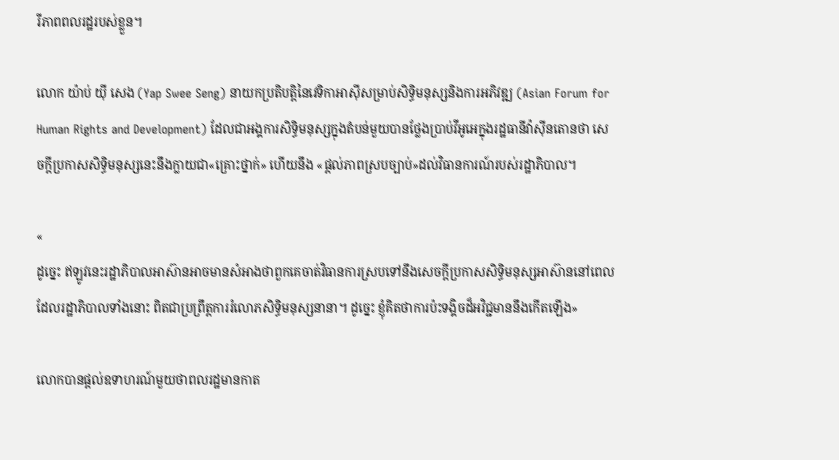រីភាពពលរដ្ឋរបស់ខ្លួន។

លោក យ៉ាប់ យ៉ី សេង (Yap Swee Seng) នាយកប្រតិបត្តិនៃវេទិកាអាស៊ីសម្រាប់សិទ្ធិមនុស្សនិងការអភិវឌ្ឍ (Asian Forum for Human Rights and Development) ដែលជាអង្គការសិទ្ធិមនុស្សក្នុងតំបន់មួយបានថ្លែងប្រាប់វីអូអេក្នុងរដ្ឋធានីវ៉ាស៊ីនតោនថា សេចក្តីប្រកាសសិទ្ធិមនុស្សនេះនឹងក្លាយជា«គ្រោះថ្នាក់» ហើយនឹង «ផ្តល់ភាពស្របច្បាប់»ដល់វិធានការណ៍របស់រដ្ឋាភិបាល។

«
ដូច្នេះ ឥឡូវនេះរដ្ឋាភិបាលអាស៊ានអាចមានសំអាងថាពួកគេចាត់វិធានការស្របទៅនឹងសេចក្តីប្រកាសសិទ្ធិមនុស្សអាស៊ាននៅពេលដែលរដ្ឋាភិបាលទាំងនោះ ពិតជាប្រព្រឹត្តការរំលោភសិទ្ធិមនុស្សនានា។ ដូច្នេះ ខ្ញុំគិតថាការប៉ះទង្គិចដ៏អវិជ្ជមាននឹងកើតឡើង»

លោកបានផ្តល់ឧទាហរណ៍មួយថាពលរដ្ឋមានកាត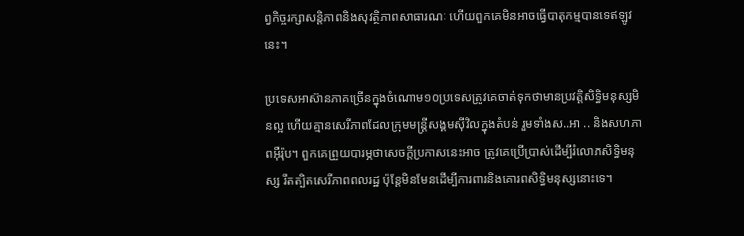ព្វកិច្ចរក្សាសន្តិភាពនិងសុវត្ថិភាពសាធារណៈ ហើយពួកគេមិនអាចធ្វើបាតុកម្មបានទេឥឡូវនេះ។

ប្រទេសអាស៊ានភាគច្រើនក្នុងចំណោម១០ប្រទេសត្រូវគេចាត់ទុកថាមានប្រវត្តិសិទ្ធិមនុស្សមិនល្អ ហើយគ្មានសេរីភាពដែលក្រុមមន្ត្រីសង្គមស៊ីវិលក្នុងតំបន់ រួមទាំងស..អា .. និងសហភាពអ៊ឺរ៉ុប។ ពួកគេព្រួយបារម្ភថាសេចក្តីប្រកាសនេះអាច ត្រូវគេប្រើប្រាស់ដើម្បីរំលោភសិទ្ធិមនុស្ស រឹតត្បិតសេរីភាពពលរដ្ឋ ប៉ុន្តែមិនមែនដើម្បីការពារនិងគោរពសិទ្ធិមនុស្សនោះទេ។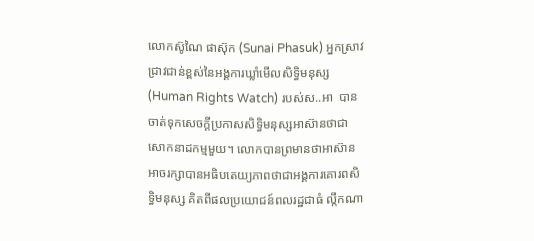លោកស៊ូណៃ ផាស៊ុក (Sunai Phasuk) អ្នកស្រាវជ្រាវជាន់ខ្ពស់នៃអង្គការឃ្លាំមើលសិទ្ធិមនុស្ស (Human Rights Watch) របស់ស..អា  បានចាត់ទុកសេចក្តីប្រកាសសិទ្ធិមនុស្សអាស៊ានថាជាសោកនាដកម្មមួយ។ លោកបានព្រមានថាអាស៊ាន អាចរក្សាបានអធិបតេយ្យភាពថាជាអង្គការគោរពសិទ្ធិមនុស្ស គិតពីផលប្រយោជន៍ពលរដ្ឋជាធំ ល្កឹកណា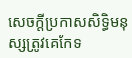សេចក្តីប្រកាសសិទ្ធិមនុស្សត្រូវគេកែទ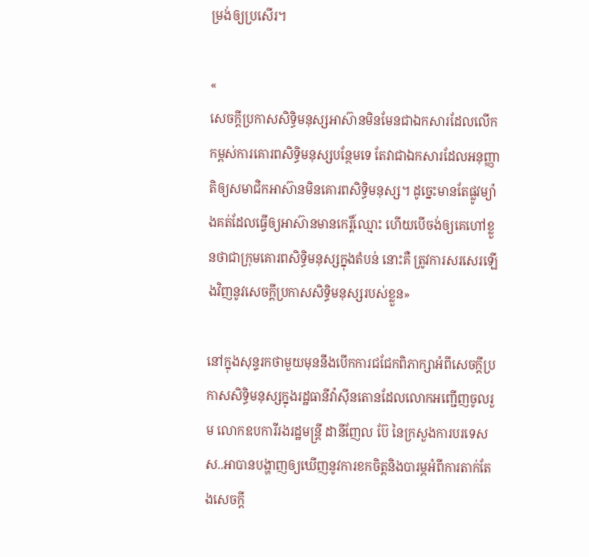ម្រង់ឲ្យប្រសើរ។

«
សេចក្តីប្រកាសសិទ្ធិមនុស្សអាស៊ានមិនមែនជាឯកសារដែលលើកកម្ពស់ការគោរពសិទ្ធិមនុស្សបន្ថែមទេ តែវាជាឯកសារដែលអនុញ្ញាតិឲ្យសមាជិកអាស៊ានមិនគោរពសិទ្ធិមនុស្ស។ ដូច្នេះមានតែផ្លូវម្យ៉ាងគត់ដែលធ្វើឲ្យអាស៊ានមានកេរ្តិ៍ឈ្មោះ ហើយបើចង់ឲ្យគេហៅខ្លួនថាជាក្រុមគោរពសិទ្ធិមនុស្សក្នុងតំបន់ នោះគឺ ត្រូវការសរសេរឡើងវិញនូវសេចក្តីប្រកាសសិទ្ធិមនុស្សរបស់ខ្លួន»

នៅក្នុងសុន្ទរកថាមួយមុននឹងបើកការជជែកពិភាក្សាអំពីសេចក្តីប្រកាសសិទ្ធិមនុស្សក្នុងរដ្ឋធានីវ៉ាស៊ីនតោនដែលលោកអញ្ជើញចូលរួម លោកឧបការីរងរដ្ឋមន្ត្រី ដានីញែល ប៊ែ នៃក្រសួងការបរទេសស..អាបានបង្ហាញឲ្យឃើញនូវការខកចិត្តនិងបារម្ភអំពីការតាក់តែងសេចក្តី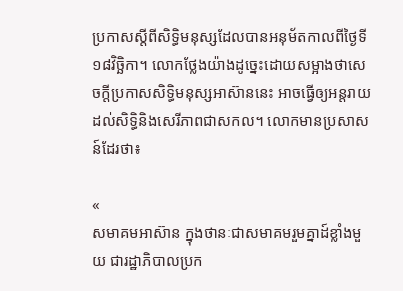ប្រកាសស្តីពីសិទ្ធិមនុស្សដែលបានអនុម័តកាលពីថ្ងៃទី១៨វិច្ឆិកា។ លោកថ្លែងយ៉ាងដូច្នេះដោយសម្អាងថាសេចក្តីប្រកាសសិទ្ធិមនុស្សអាស៊ាននេះ អាចធ្វើឲ្យអន្តរាយដល់សិទ្ធិនិងសេរីភាពជាសកល។ លោកមានប្រសាសន៍ដែរថា៖

«
សមាគមអាស៊ាន ក្នុងថានៈជាសមាគមរួមគ្នាដ៍ខ្លាំងមួយ ជារដ្ឋាភិបាលប្រក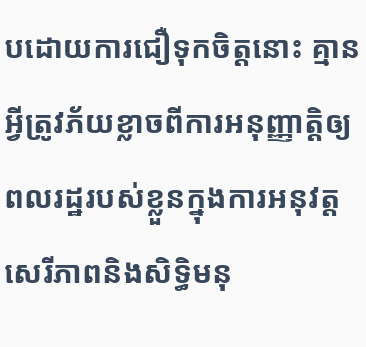បដោយការជឿទុកចិត្តនោះ គ្មានអ្វីត្រូវភ័យខ្លាចពីការអនុញ្ញាត្តិឲ្យពលរដ្ឋរបស់ខ្លួនក្នុងការអនុវត្តសេរីភាពនិងសិទ្ធិមនុ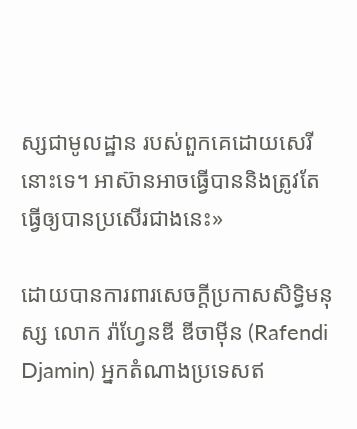ស្សជាមូលដ្ឋាន របស់ពួកគេដោយសេរីនោះទេ។ អាស៊ានអាចធ្វើបាននិងត្រូវតែធ្វើឲ្យបានប្រសើរជាងនេះ»

ដោយបានការពារសេចក្តីប្រកាសសិទ្ធិមនុស្ស លោក រ៉ាហ្វែនឌី ឌីចាម៉ីន (Rafendi Djamin) អ្នកតំណាងប្រទេសឥ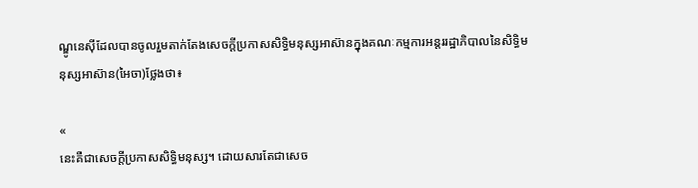ណ្ឌូនេស៊ីដែលបានចូលរួមតាក់តែងសេចក្តីប្រកាសសិទ្ធិមនុស្សអាស៊ានក្នុងគណៈកម្មការអន្តររដ្ឋាភិបាលនៃសិទ្ធិមនុស្សអាស៊ាន(អៃចា)ថ្លែងថា៖

«
នេះគឺជាសេចក្តីប្រកាសសិទ្ធិមនុស្ស។ ដោយសារតែជាសេច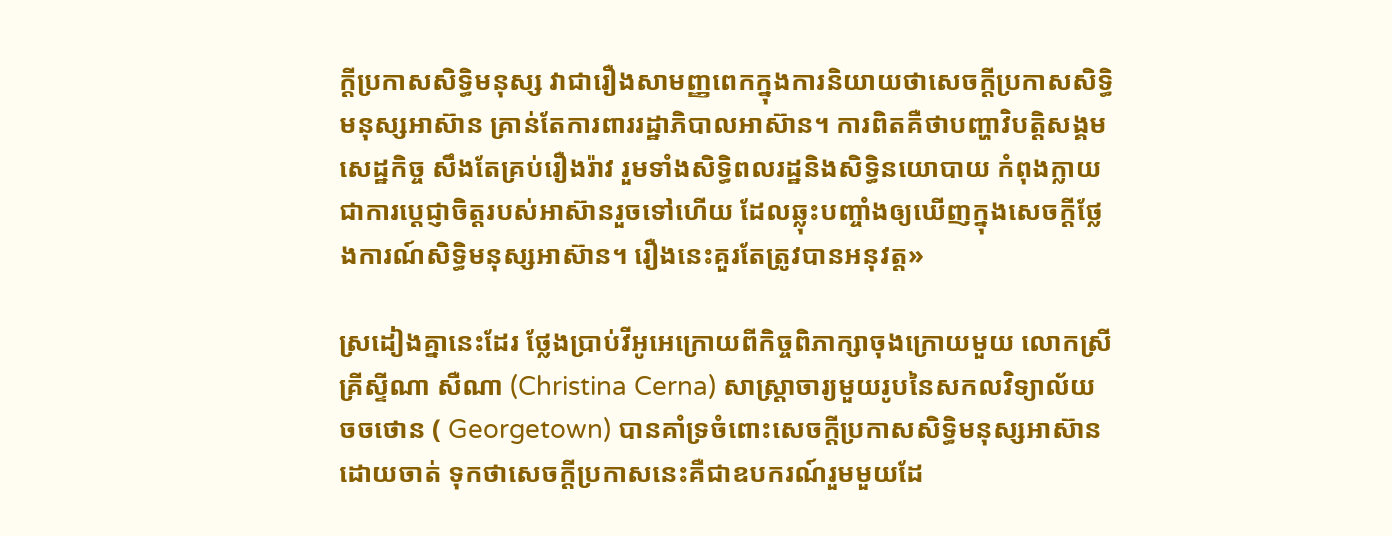ក្តីប្រកាសសិទ្ធិមនុស្ស វាជារឿងសាមញ្ញពេកក្នុងការនិយាយថាសេចក្តីប្រកាសសិទ្ធិមនុស្សអាស៊ាន គ្រាន់តែការពាររដ្ឋាភិបាលអាស៊ាន។ ការពិតគឺថាបញ្ហាវិបត្តិសង្គមសេដ្ឋកិច្ច សឹងតែគ្រប់រឿងរ៉ាវ រួមទាំងសិទ្ធិពលរដ្ឋនិងសិទ្ធិនយោបាយ កំពុងក្លាយជាការប្តេជ្ញាចិត្តរបស់អាស៊ានរួចទៅហើយ ដែលឆ្លុះបញ្ចាំងឲ្យឃើញក្នុងសេចក្តីថ្លែងការណ៍សិទ្ធិមនុស្សអាស៊ាន។ រឿងនេះគួរតែត្រូវបានអនុវត្ត»

ស្រដៀងគ្នានេះដែរ ថ្លែងប្រាប់វីអូអេក្រោយពីកិច្ចពិភាក្សាចុងក្រោយមួយ លោកស្រី គ្រីស្ទីណា សឺណា (Christina Cerna) សាស្ត្រាចារ្យមួយរូបនៃសកលវិទ្យាល័យ ចចថោន ( Georgetown) បានគាំទ្រចំពោះសេចក្តីប្រកាសសិទ្ធិមនុស្សអាស៊ានដោយចាត់ ទុកថាសេចក្តីប្រកាសនេះគឺជាឧបករណ៍រួមមួយដែ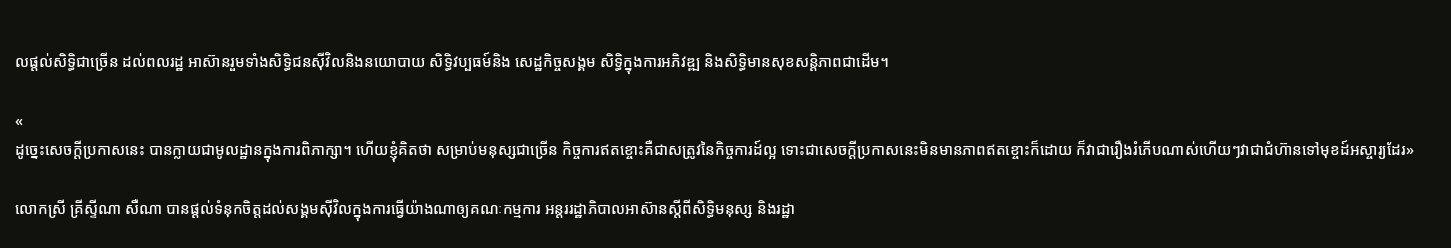លផ្តល់សិទ្ធិជាច្រើន ដល់ពលរដ្ឋ អាស៊ានរួមទាំងសិទ្ធិជនស៊ីវិលនិងនយោបាយ សិទ្ធិវប្បធម៍និង សេដ្ឋកិច្ចសង្គម សិទ្ធិក្នុងការអភិវឌ្ឍ និងសិទ្ធិមានសុខសន្តិភាពជាដើម។

«
ដូច្នេះសេចក្តីប្រកាសនេះ បានក្លាយជាមូលដ្ឋានក្នុងការពិភាក្សា។ ហើយខ្ញុំគិតថា សម្រាប់មនុស្សជាច្រើន កិច្ចការឥតខ្ចោះគឺជាសត្រូវនៃកិច្ចការដ៍ល្អ ទោះជាសេចក្តីប្រកាសនេះមិនមានភាពឥតខ្ចោះក៏ដោយ ក៏វាជារឿងរំភើបណាស់ហើយៗវាជាជំហ៊ានទៅមុខដ៍អស្ចារ្យដែរ»

លោកស្រី គ្រីស្ទីណា សឺណា បានផ្តល់ទំនុកចិត្តដល់សង្គមស៊ីវិលក្នុងការធ្វើយ៉ាងណាឲ្យគណៈកម្មការ អន្តររដ្ឋាភិបាលអាស៊ានស្តីពីសិទ្ធិមនុស្ស និងរដ្ឋា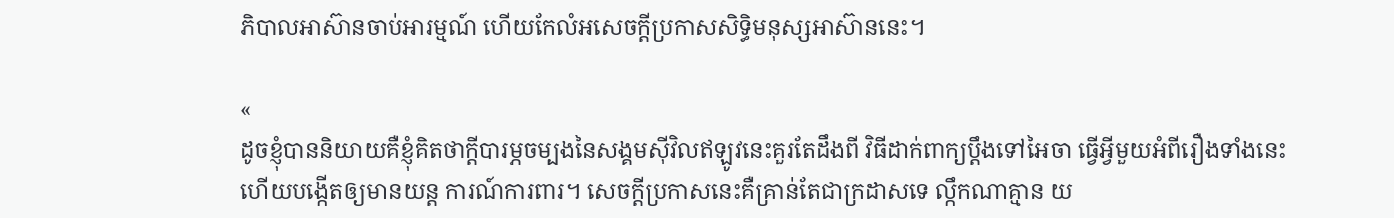ភិបាលអាស៊ានចាប់អារម្មណ៍ ហើយកែលំអសេចក្តីប្រកាសសិទ្ធិមនុស្សអាស៊ាននេះ។

«
ដូចខ្ញុំបាននិយាយគឺខ្ញុំគិតថាក្តីបារម្ភចម្បងនៃសង្គមស៊ីវិលឥឡូវនេះគួរតែដឹងពី វិធីដាក់ពាក្យប្តឹងទៅអៃចា ធ្វើអ្វីមួយអំពីរឿងទាំងនេះ ហើយបង្កើតឲ្យមានយន្ត ការណ៍ការពារ។ សេចក្តីប្រកាសនេះគឺគ្រាន់តែជាក្រដាសទេ ល្កឹកណាគ្មាន យ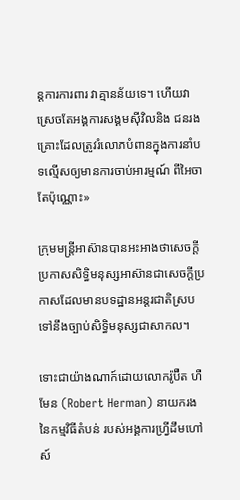ន្តការការពារ វាគ្មានន័យទេ។ ហើយវាស្រេចតែអង្គការសង្គមស៊ីវិលនិង ជនរងគ្រោះដែលត្រូវរំលោភបំពានក្នុងការនាំបទល្មើសឲ្យមានការចាប់អារម្មណ៍ ពីអៃចាតែប៉ុណ្ណោះ»

ក្រុមមន្ត្រីអាស៊ានបានអះអាងថាសេចក្តីប្រកាសសិទ្ធិមនុស្សអាស៊ានជាសេចក្តីប្រកាសដែលមានបទដ្ឋានអន្តរជាតិស្របទៅនឹងច្បាប់សិទ្ធិមនុស្សជាសាកល។

ទោះជាយ៉ាងណាក៍ដោយលោករ៉ូប៊ឺត ហឺមែន (Robert Herman) នាយករងនៃកម្មវិធីតំបន់ របស់អង្គការហ្វ្រីដឹមហៅស៍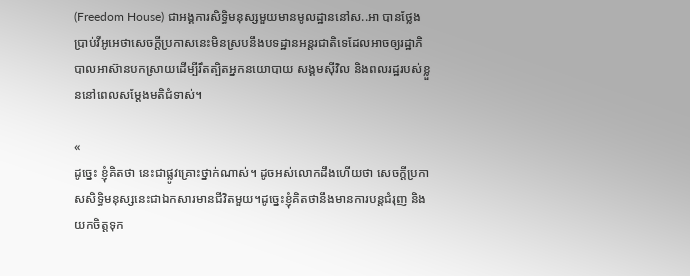(Freedom House) ជាអង្គការសិទ្ធិមនុស្សមួយមានមូលដ្ឋាននៅស..អា បានថ្លែងប្រាប់វីអូអេថាសេចក្តីប្រកាសនេះមិនស្របនឹងបទដ្ឋានអន្តរជាតិទេដែលអាចឲ្យរដ្ឋាភិបាលអាស៊ានបកស្រាយដើម្បីរឹតត្បិតអ្នកនយោបាយ សង្គមស៊ីវិល និងពលរដ្ឋរបស់ខ្លួននៅពេលសម្តែងមតិជំទាស់។

«
ដូច្នេះ ខ្ញុំគិតថា នេះជាផ្លូវគ្រោះថ្នាក់ណាស់។ ដូចអស់លោកដឹងហើយថា សេចក្តីប្រកាសសិទ្ធិមនុស្សនេះជាឯកសារមានជីវិតមួយ។ដូច្នេះខ្ញុំគិតថានឹងមានការបន្តជំរុញ និងយកចិត្តទុក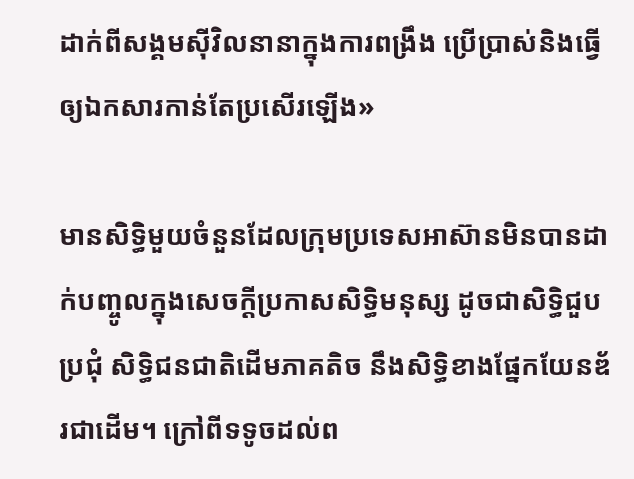ដាក់ពីសង្គមស៊ីវិលនានាក្នុងការពង្រឹង ប្រើប្រាស់និងធ្វើឲ្យឯកសារកាន់តែប្រសើរឡើង»

មានសិទ្ធិមួយចំនួនដែលក្រុមប្រទេសអាស៊ានមិនបានដាក់បញ្ចូលក្នុងសេចក្តីប្រកាសសិទ្ធិមនុស្ស ដូចជាសិទ្ធិជួបប្រជុំ សិទ្ធិជនជាតិដើមភាគតិច នឹងសិទ្ធិខាងផ្នែកយែនឌ័រជាដើម។ ក្រៅពីទទូចដល់ព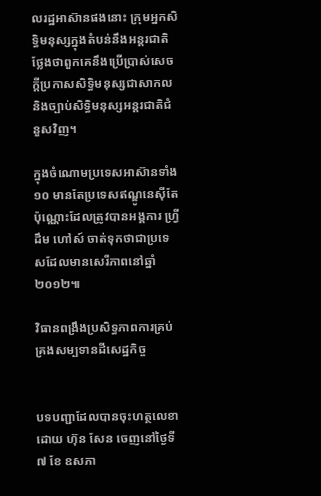លរដ្ឋអាស៊ានផងនោះ ក្រុមអ្នកសិទ្ធិមនុស្សក្នុងតំបន់នឹងអន្តរជាតិថ្លែងថាពួកគេនឹងប្រើប្រាស់សេចក្តីប្រកាសសិទ្ធិមនុស្សជាសាកល និងច្បាប់សិទ្ធិមនុស្សអន្តរជាតិជំនួសវិញ។

ក្នុងចំណោមប្រទេសអាស៊ានទាំង១០ មានតែប្រទេសឥណ្ឌូនេស៊ីតែប៉ុណ្ណោះដែលត្រូវបានអង្គការ ហ្វ្រីដឹម ហៅស៍ ចាត់ទុកថាជាប្រទេសដែលមានសេរីភាពនៅឆ្នាំ២០១២៕

វិធានពង្រឹងប្រសិទ្ធភាពការគ្រប់គ្រងសម្បទានដីសេដ្ឋកិច្ច


បទបញ្ជាដែលបានចុះហត្ថលេខាដោយ ហ៊ុន សែន ចេញនៅថ្ងៃទី ៧ ខែ ឧសភា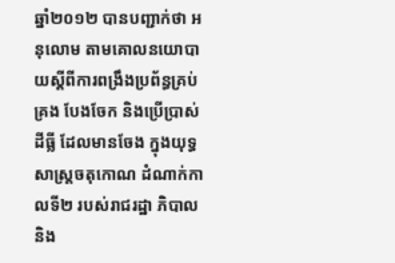ឆ្នាំ២០១២ បានបញ្ជាក់ថា អនុលោម តាមគោលនយោបាយស្តីពីការពង្រឹងប្រព័ន្ធគ្រប់គ្រង បែងចែក និងប្រើប្រាស់ដីធ្លី ដែលមានចែង ក្នុងយុទ្ធសាស្ត្រចតុកោណ ដំណាក់កាលទី២ របស់រាជរដ្ឋា ភិបាល និង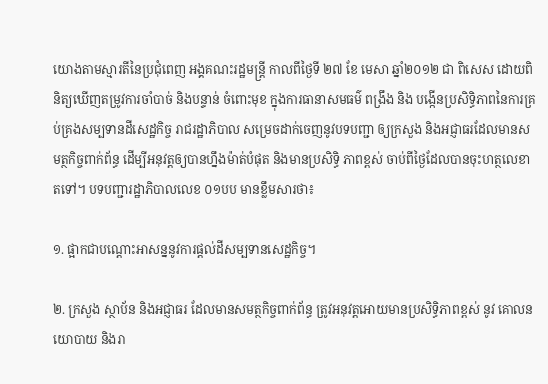យោងតាមស្មារតីនៃប្រជុំពេញ អង្គគណះរដ្ឋមន្ត្រី កាលពីថ្ងៃទី ២៧ ខែ មេសា ឆ្នាំ២០១២ ជា ពិសេស ដោយពិនិត្យឃើញតម្រូវការចាំបាច់ និងបន្ទាន់ ចំពោះមុខ ក្នុងការធានាសមធម៌ ពង្រឹង និង បង្កើនប្រសិទ្ធិភាពនៃការគ្រប់គ្រងសម្បទានដីសេដ្ឋកិច្ច រាជរដ្ឋាភិបាល សម្រេចដាក់ចេញនូវបទបញ្ជា ឲ្យក្រសួង និងអជ្ញាធរដែលមានសមត្ថកិច្ចពាក់ព័ន្ធ ដើម្បីអនុវត្តឲ្យបានហ្នឹងម៉ាត់បំផុត និងមានប្រសិទ្ធិ ភាពខ្ពស់ ចាប់ពីថ្ងៃដែលបានចុះហត្ថលេខាតទៅ។ បទបញ្ជារដ្ឋាភិបាលលេខ ០១បប មានខ្លឹមសារថា៖

១. ផ្អាកជាបណ្តោះអាសន្ននូវការផ្តល់ដីសម្បទានសេដ្ឋកិច្ច។

២. ក្រសួង ស្ថាប័ន និងអជ្ញាធរ ដែលមានសមត្ថកិច្ចពាក់ព័ន្ធ ត្រូវអនុវត្តអោយមានប្រសិទ្ធិភាពខ្ពស់ នូវ គោលនយោបាយ និងរា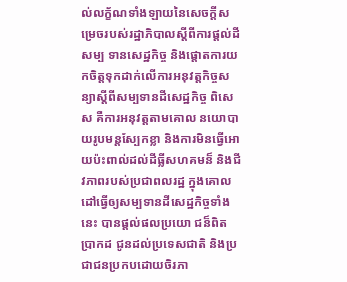ល់លក្ខ័ណទាំងឡាយនៃសេចក្តីសម្រេចរបស់រដ្ឋាភិបាលស្តីពីការផ្តល់ដីសម្ប ទានសេដ្ឋកិច្ច និងផ្តោតការយកចិត្តទុកដាក់លើការអនុវត្តកិច្ចសន្យាស្តីពីសម្បទានដីសេដ្ឋកិច្ច ពិសេស គឺការអនុវត្តតាមគោល នយោបាយរូបមន្តស្បែកខ្លា និងការមិនធ្វើអោយប៉ះពាល់ដល់ដីធ្លីសហគមន៏ និងជីវភាពរបស់ប្រជាពលរដ្ឋ ក្នុងគោលដៅធ្វើឲ្យសម្បទានដីសេដ្ឋកិច្ចទាំងនេះ បានផ្តល់ផលប្រយោ ជន៏ពិតប្រាកដ ជូនដល់ប្រទេសជាតិ និងប្រជាជនប្រកបដោយចិរភា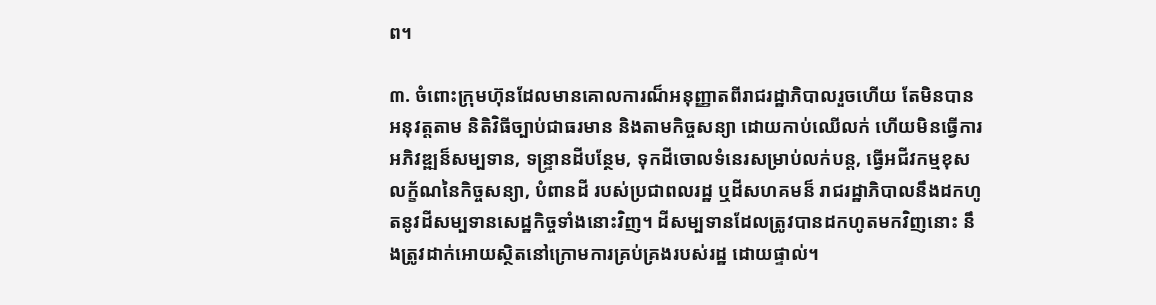ព។

៣. ចំពោះក្រុមហ៊ុនដែលមានគោលការណ៏អនុញ្ញាតពីរាជរដ្ឋាភិបាលរួចហើយ តែមិនបានអនុវត្តតាម និតិវិធីច្បាប់ជាធរមាន និងតាមកិច្ចសន្យា ដោយកាប់ឈើលក់ ហើយមិនធ្វើការអភិវឌ្ឍន៏សម្បទាន, ទន្ទ្រានដីបន្ថែម, ទុកដីចោលទំនេរសម្រាប់លក់បន្ត, ធ្វើអជីវកម្មខុសលក្ខ័ណនៃកិច្ចសន្យា, បំពានដី របស់ប្រជាពលរដ្ឋ ឬដីសហគមន៏ រាជរដ្ឋាភិបាលនឹងដកហូតនូវដីសម្បទានសេដ្ឋកិច្ចទាំងនោះវិញ។ ដីសម្បទានដែលត្រូវបានដកហូតមកវិញនោះ នឹងត្រូវដាក់អោយស្ថិតនៅក្រោមការគ្រប់គ្រងរបស់រដ្ឋ ដោយផ្ទាល់។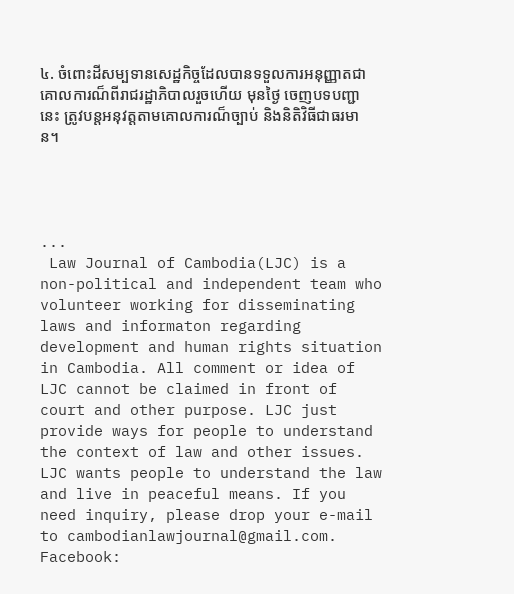៤. ចំពោះដីសម្បទានសេដ្ឋកិច្ចដែលបានទទួលការអនុញ្ញាតជាគោលការណ៏ពីរាជរដ្ឋាភិបាលរួចហើយ មុនថ្ងៃ ចេញបទបញ្ជានេះ ត្រូវបន្តអនុវត្តតាមគោលការណ៏ច្បាប់ និងនិតិវិធីជាធរមាន។




...
 Law Journal of Cambodia(LJC) is a non-political and independent team who volunteer working for disseminating laws and informaton regarding development and human rights situation in Cambodia. All comment or idea of LJC cannot be claimed in front of court and other purpose. LJC just provide ways for people to understand the context of law and other issues. LJC wants people to understand the law and live in peaceful means. If you need inquiry, please drop your e-mail to cambodianlawjournal@gmail.com. Facebook: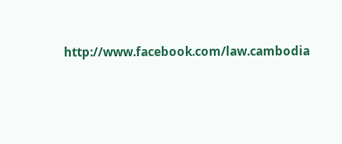http://www.facebook.com/law.cambodia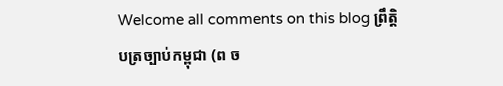Welcome all comments on this blog ព្រឹតិ្តបត្រច្បាប់កម្ពុជា (ព ច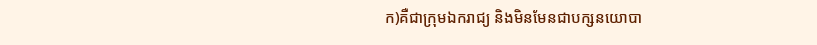ក)គឺជាក្រុមឯករាជ្យ និងមិនមែនជាបក្សនយោបា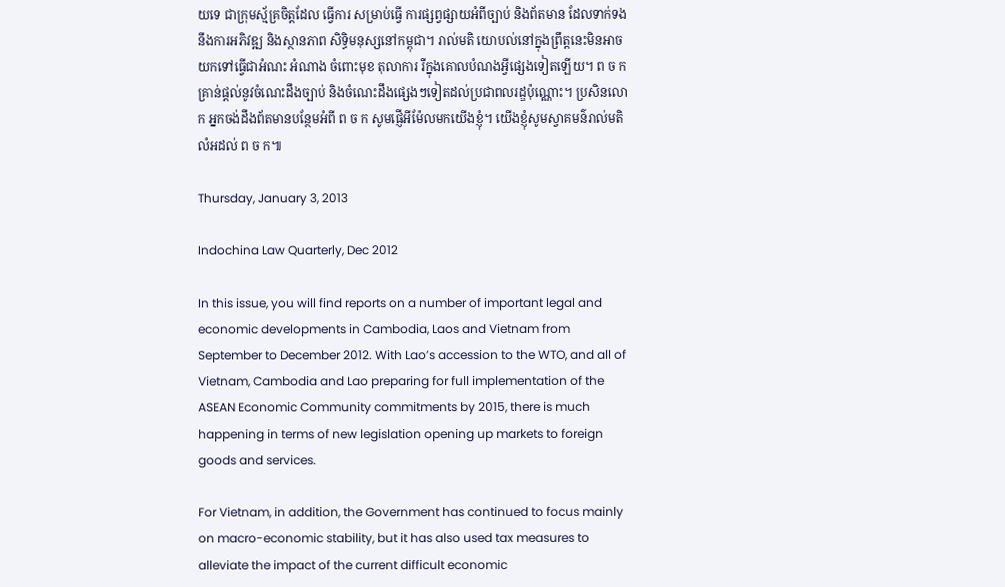យទេ ជាក្រុមស្ម័គ្រចិត្តដែល ធ្វើការ សម្រាប់ធ្វើ ការផ្សព្វផ្សាយអំពីច្បាប់ និងព័តមាន ដែលទាក់ទងនឹងការអភិវឌ្ឍ និងស្ថានភាព សិទ្ធិមនុស្សនៅកម្ពុជា។ រាល់មតិ យោបល់នៅក្នុងព្រឹត្តនេះមិនអាចយកទៅធើ្វជាអំណះ អំណាង ចំពោះមុខ តុលាការ រឺក្នុងគោលបំណងអ្វីផ្សេងទៀតឡើយ។ ព ច ក គ្រាន់ផ្តល់នូវចំណេះដឹងច្បាប់ និងចំណេះដឹងផ្សេងៗទៀតដល់ប្រជាពលរដ្ឌប៉ុណ្ណោះ។ ប្រសិនលោក អ្នកចង់ដឹងព័តមានបន្ថែមអំពី ព ច ក សូមផ្ញើអីម៉ែលមកយើងខ្ញុំ។ យើងខ្ញុំសូមស្វាគមន៌រាល់មតិលំអដល់ ព ច ក៕

Thursday, January 3, 2013

Indochina Law Quarterly, Dec 2012

In this issue, you will find reports on a number of important legal and economic developments in Cambodia, Laos and Vietnam from September to December 2012. With Lao’s accession to the WTO, and all of Vietnam, Cambodia and Lao preparing for full implementation of the ASEAN Economic Community commitments by 2015, there is much happening in terms of new legislation opening up markets to foreign goods and services.

For Vietnam, in addition, the Government has continued to focus mainly on macro-economic stability, but it has also used tax measures to alleviate the impact of the current difficult economic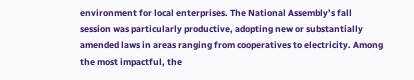environment for local enterprises. The National Assembly’s fall session was particularly productive, adopting new or substantially amended laws in areas ranging from cooperatives to electricity. Among the most impactful, the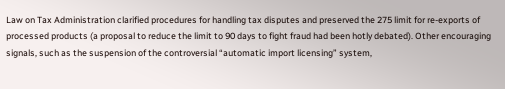Law on Tax Administration clarified procedures for handling tax disputes and preserved the 275 limit for re-exports of processed products (a proposal to reduce the limit to 90 days to fight fraud had been hotly debated). Other encouraging signals, such as the suspension of the controversial “automatic import licensing” system,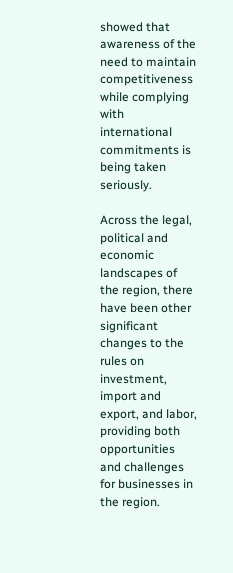showed that awareness of the need to maintain competitiveness while complying with international commitments is being taken seriously.

Across the legal, political and economic landscapes of the region, there have been other significant changes to the rules on investment, import and export, and labor, providing both opportunities and challenges for businesses in the region.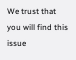We trust that you will find this issue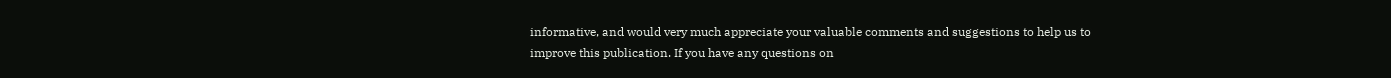informative, and would very much appreciate your valuable comments and suggestions to help us to improve this publication. If you have any questions on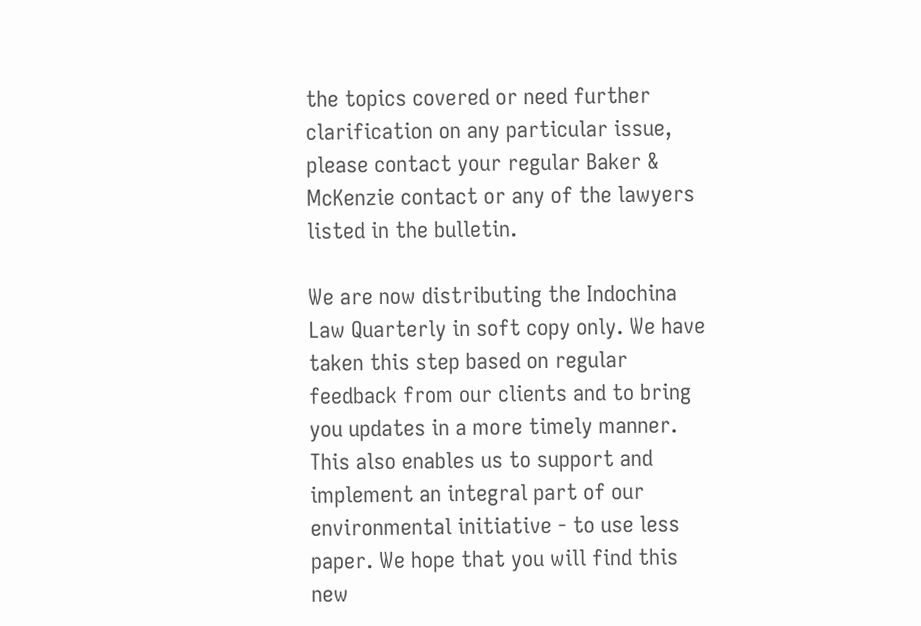the topics covered or need further clarification on any particular issue, please contact your regular Baker & McKenzie contact or any of the lawyers listed in the bulletin.

We are now distributing the Indochina Law Quarterly in soft copy only. We have taken this step based on regular feedback from our clients and to bring you updates in a more timely manner. This also enables us to support and implement an integral part of our environmental initiative - to use less paper. We hope that you will find this new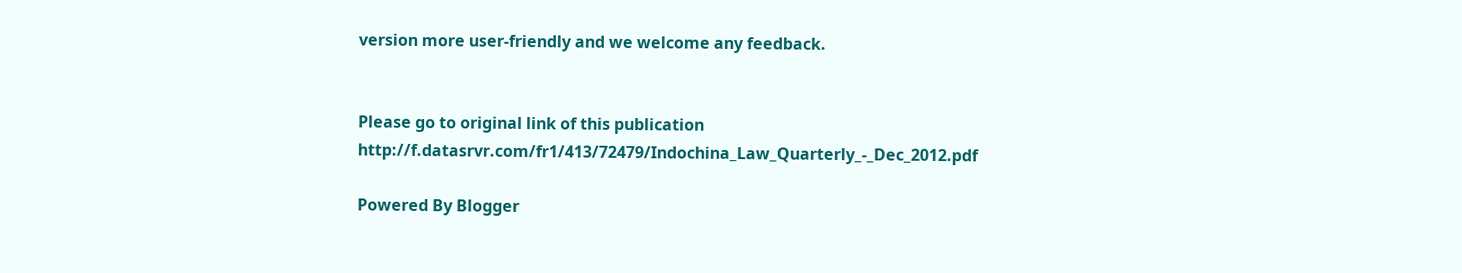version more user-friendly and we welcome any feedback.


Please go to original link of this publication http://f.datasrvr.com/fr1/413/72479/Indochina_Law_Quarterly_-_Dec_2012.pdf

Powered By Blogger